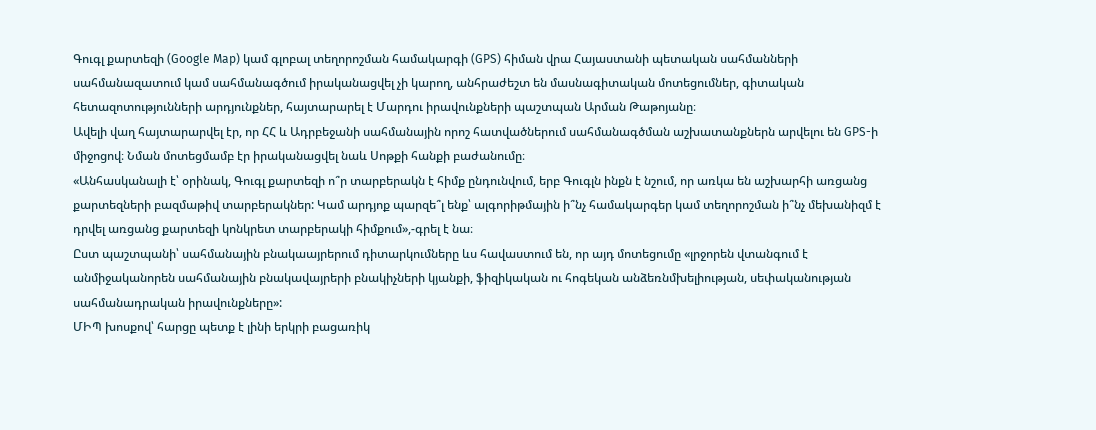Գուգլ քարտեզի (Google Map) կամ գլոբալ տեղորոշման համակարգի (GPS) հիման վրա Հայաստանի պետական սահմանների սահմանազատում կամ սահմանագծում իրականացվել չի կարող, անհրաժեշտ են մասնագիտական մոտեցումներ, գիտական հետազոտությունների արդյունքներ, հայտարարել է Մարդու իրավունքների պաշտպան Արման Թաթոյանը։
Ավելի վաղ հայտարարվել էր, որ ՀՀ և Ադրբեջանի սահմանային որոշ հատվածներում սահմանագծման աշխատանքներն արվելու են GPS-ի միջոցով։ Նման մոտեցմամբ էր իրականացվել նաև Սոթքի հանքի բաժանումը։
«Անհասկանալի է՝ օրինակ, Գուգլ քարտեզի ո՞ր տարբերակն է հիմք ընդունվում, երբ Գուգլն ինքն է նշում, որ առկա են աշխարհի առցանց քարտեզների բազմաթիվ տարբերակներ: Կամ արդյոք պարզե՞լ ենք՝ ալգորիթմային ի՞նչ համակարգեր կամ տեղորոշման ի՞նչ մեխանիզմ է դրվել առցանց քարտեզի կոնկրետ տարբերակի հիմքում»,-գրել է նա։
Ըստ պաշտպանի՝ սահմանային բնակաայրերում դիտարկումները ևս հավաստում են, որ այդ մոտեցումը «լրջորեն վտանգում է անմիջականորեն սահմանային բնակավայրերի բնակիչների կյանքի, ֆիզիկական ու հոգեկան անձեռնմխելիության, սեփականության սահմանադրական իրավունքները»:
ՄԻՊ խոսքով՝ հարցը պետք է լինի երկրի բացառիկ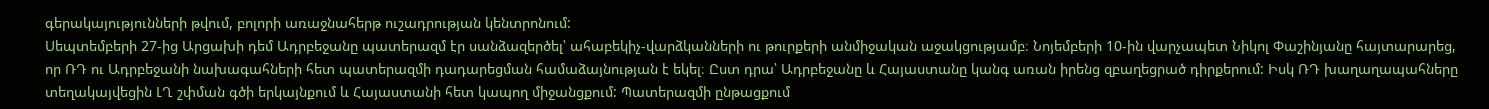գերակայությունների թվում, բոլորի առաջնահերթ ուշադրության կենտրոնում:
Սեպտեմբերի 27-ից Արցախի դեմ Ադրբեջանը պատերազմ էր սանձազերծել՝ ահաբեկիչ-վարձկանների ու թուրքերի անմիջական աջակցությամբ։ Նոյեմբերի 10-ին վարչապետ Նիկոլ Փաշինյանը հայտարարեց, որ ՌԴ ու Ադրբեջանի նախագահների հետ պատերազմի դադարեցման համաձայնության է եկել։ Ըստ դրա՝ Ադրբեջանը և Հայաստանը կանգ առան իրենց զբաղեցրած դիրքերում: Իսկ ՌԴ խաղաղապահները տեղակայվեցին ԼՂ շփման գծի երկայնքում և Հայաստանի հետ կապող միջանցքում: Պատերազմի ընթացքում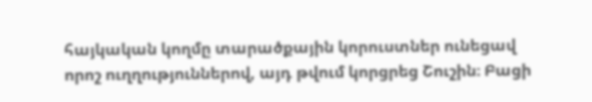հայկական կողմը տարածքային կորուստներ ունեցավ որոշ ուղղություններով, այդ թվում կորցրեց Շուշին։ Բացի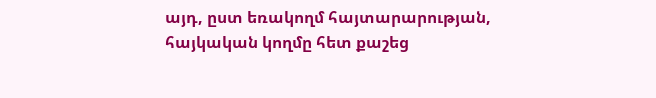այդ, ըստ եռակողմ հայտարարության, հայկական կողմը հետ քաշեց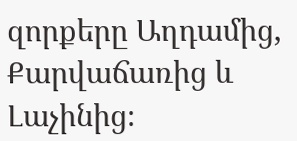զորքերը Աղդամից, Քարվաճառից և Լաչինից։